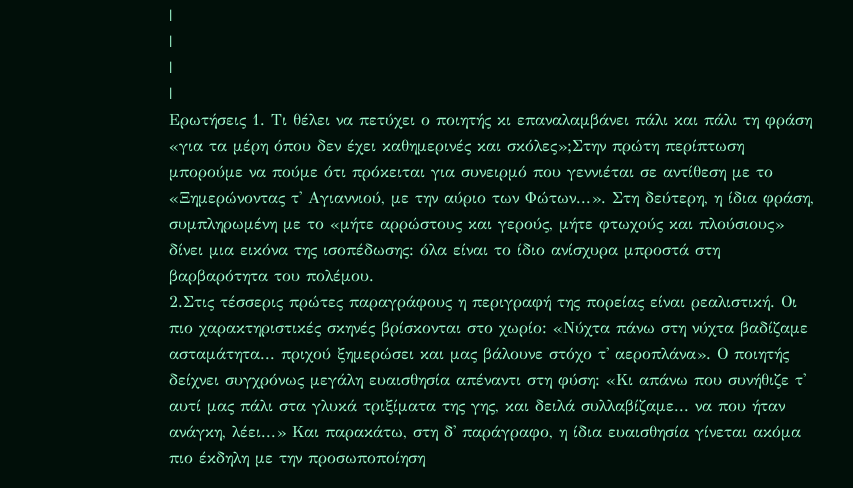|
|
|
|
Ερωτήσεις 1. Τι θέλει να πετύχει ο ποιητής κι επαναλαμβάνει πάλι και πάλι τη φράση «για τα μέρη όπου δεν έχει καθημερινές και σκόλες»;Στην πρώτη περίπτωση μπορούμε να πούμε ότι πρόκειται για συνειρμό που γεννιέται σε αντίθεση με το «Ξημερώνοντας τ' Αγιαννιού, με την αύριο των Φώτων...». Στη δεύτερη, η ίδια φράση, συμπληρωμένη με το «μήτε αρρώστους και γερούς, μήτε φτωχούς και πλούσιους» δίνει μια εικόνα της ισοπέδωσης: όλα είναι το ίδιο ανίσχυρα μπροστά στη βαρβαρότητα του πολέμου.
2.Στις τέσσερις πρώτες παραγράφους η περιγραφή της πορείας είναι ρεαλιστική. Οι πιο χαρακτηριστικές σκηνές βρίσκονται στο χωρίο: «Νύχτα πάνω στη νύχτα βαδίζαμε ασταμάτητα... πριχού ξημερώσει και μας βάλουνε στόχο τ' αεροπλάνα». Ο ποιητής δείχνει συγχρόνως μεγάλη ευαισθησία απέναντι στη φύση: «Κι απάνω που συνήθιζε τ' αυτί μας πάλι στα γλυκά τριξίματα της γης, και δειλά συλλαβίζαμε... να που ήταν ανάγκη, λέει...» Και παρακάτω, στη δ' παράγραφο, η ίδια ευαισθησία γίνεται ακόμα πιο έκδηλη με την προσωποποίηση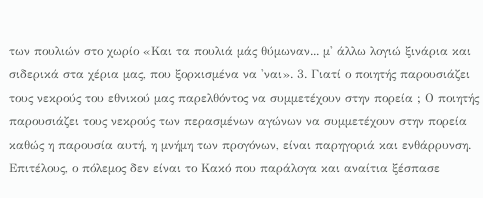των πουλιών στο χωρίο «Και τα πουλιά μάς θύμωναν... μ' άλλω λογιώ ξινάρια και σιδερικά στα χέρια μας, που ξορκισμένα να 'ναι». 3. Γιατί ο ποιητής παρουσιάζει τους νεκρούς του εθνικού μας παρελθόντος να συμμετέχουν στην πορεία ; Ο ποιητής παρουσιάζει τους νεκρούς των περασμένων αγώνων να συμμετέχουν στην πορεία καθώς η παρουσία αυτή, η μνήμη των προγόνων, είναι παρηγοριά και ενθάρρυνση. Επιτέλους, ο πόλεμος δεν είναι το Κακό που παράλογα και αναίτια ξέσπασε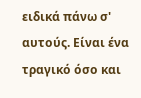ειδικά πάνω σ' αυτούς. Είναι ένα τραγικό όσο και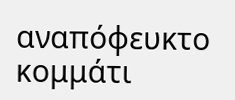αναπόφευκτο κομμάτι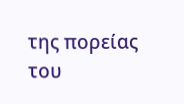της πορείας του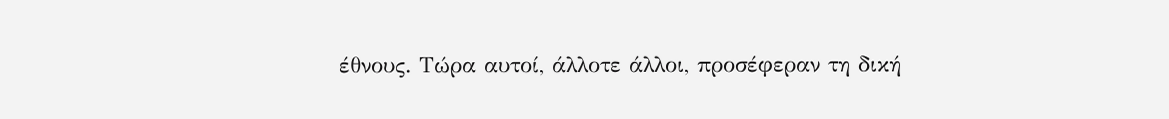έθνους. Τώρα αυτοί, άλλοτε άλλοι, προσέφεραν τη δική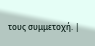τους συμμετοχή. |